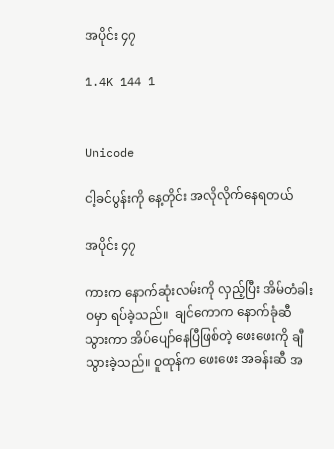အပိုင်း ၄၇

1.4K 144 1


Unicode

ငါ့ခင်ပွန်းကို နေ့တိုင်း အလိုလိုက်နေရတယ်

အပိုင်း ၄၇

ကားက နောက်ဆုံးလမ်းကို လှည့်ပြီး အိမ်တံခါးဝမှာ ရပ်ခဲ့သည်။  ချင်ကောက နောက်ခုံဆီသွားကာ အိပ်ပျော်နေပြီဖြစ်တဲ့ ဖေးဖေးကို ချီသွားခဲ့သည်။ ဝူထုန်က ဖေးဖေး အခန်းဆီ အ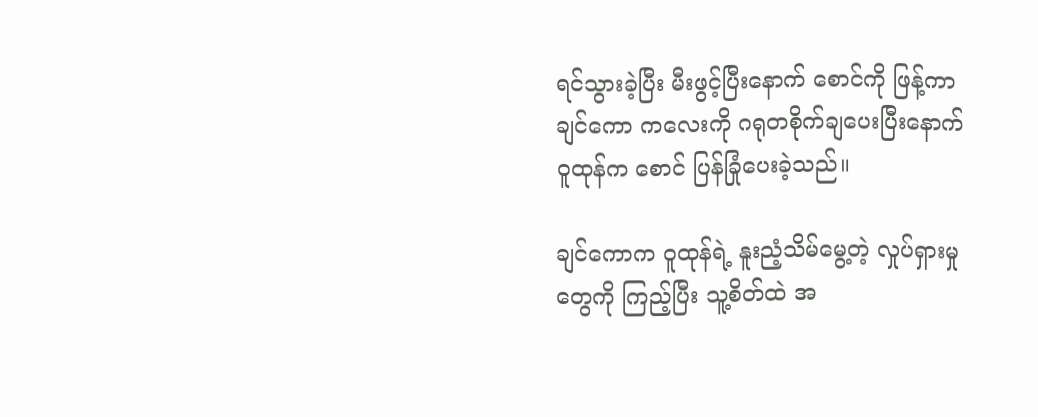ရင်သွားခဲ့ပြီး မီးဖွင့်ပြီးနောက် စောင်ကို ဖြန့်ကာ ချင်ကော ကလေးကို ဂရုတစိုက်ချပေးပြီးနောက် ဝူထုန်က စောင် ပြန်ခြုံပေးခဲ့သည်။

ချင်ကောက ဝူထုန်ရဲ့ နူးညံ့သိမ်မွေ့တဲ့ လှုပ်ရှားမှုတွေကို ကြည့်ပြီး သူ့စိတ်ထဲ အ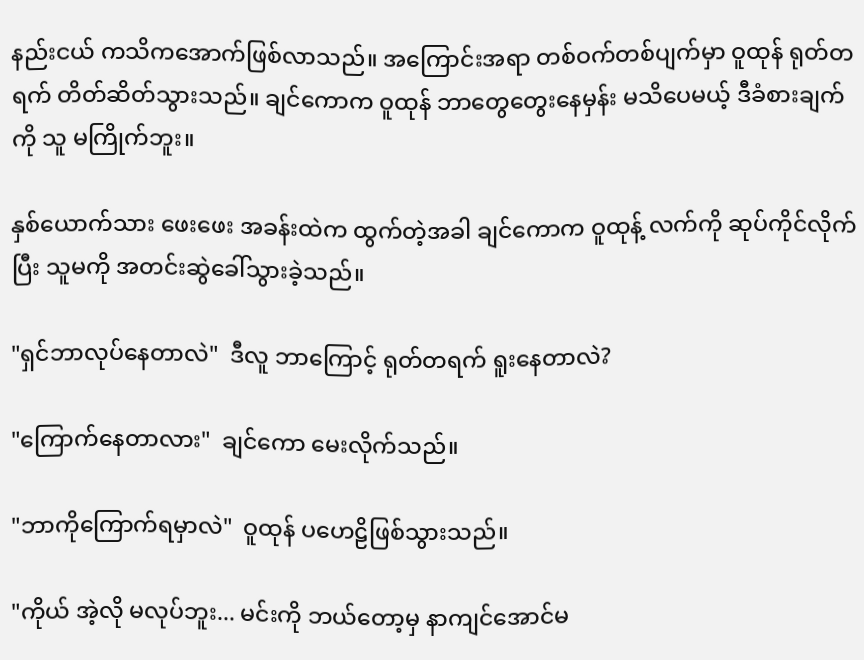နည်းငယ် ကသိကအောက်ဖြစ်လာသည်။ အကြောင်းအရာ တစ်ဝက်တစ်ပျက်မှာ ဝူထုန် ရုတ်တရက် တိတ်ဆိတ်သွားသည်။ ချင်ကောက ဝူထုန် ဘာတွေတွေးနေမှန်း မသိပေမယ့် ဒီခံစားချက်ကို သူ မကြိုက်ဘူး။

နှစ်ယောက်သား ဖေးဖေး အခန်းထဲက ထွက်တဲ့အခါ ချင်ကောက ဝူထုန့် လက်ကို ဆုပ်ကိုင်လိုက်ပြီး သူမကို အတင်းဆွဲခေါ်သွားခဲ့သည်။

"ရှင်ဘာလုပ်နေတာလဲ"  ဒီလူ ဘာကြောင့် ရုတ်တရက် ရူးနေတာလဲ?

"ကြောက်နေတာလား"  ချင်ကော မေးလိုက်သည်။

"ဘာကိုကြောက်ရမှာလဲ"  ဝူထုန် ပဟေဠိဖြစ်သွားသည်။

"ကိုယ် အဲ့လို မလုပ်ဘူး... မင်းကို ဘယ်တော့မှ နာကျင်အောင်မ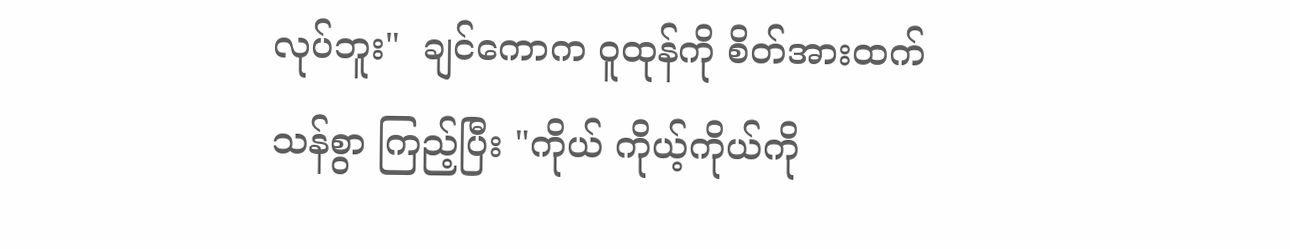လုပ်ဘူး"  ချင်ကောက ဝူထုန်ကို စိတ်အားထက်သန်စွာ ကြည့်ပြီး "ကိုယ် ကိုယ့်ကိုယ်ကို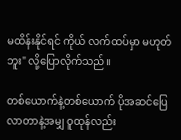မထိန်းနိုင်ရင် ကိုယ် လက်ထပ်မှာ မဟုတ်ဘူး" လို့ပြောလိုက်သည်။

တစ်ယောက်နဲ့တစ်ယောက် ပိုအဆင်ပြေလာတာနဲ့အမျှ ဝူထုန်လည်း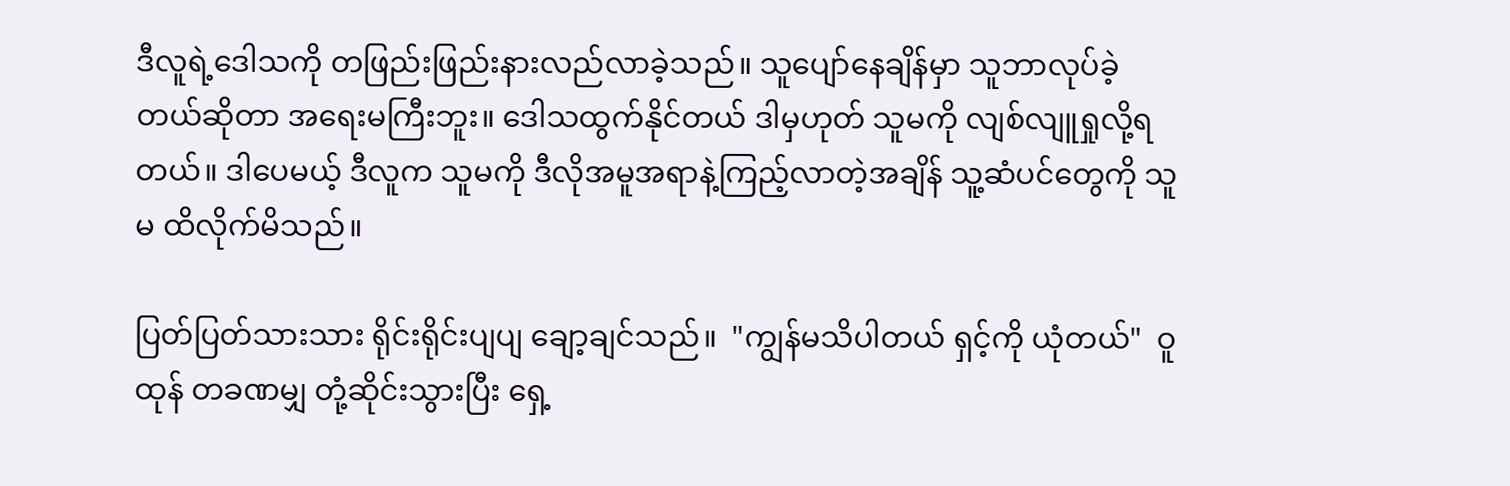ဒီလူရဲ့ဒေါသကို တဖြည်းဖြည်းနားလည်လာခဲ့သည်။ သူပျော်နေချိန်မှာ သူဘာလုပ်ခဲ့တယ်ဆိုတာ အရေးမကြီးဘူး။ ဒေါသထွက်နိုင်တယ် ဒါမှဟုတ် သူမကို လျစ်လျူရှုလို့ရတယ်။ ဒါပေမယ့် ဒီလူက သူမကို ဒီလိုအမူအရာနဲ့ကြည့်လာတဲ့အချိန် သူ့ဆံပင်တွေကို သူမ ထိလိုက်မိသည်။

ပြတ်ပြတ်သားသား ရိုင်းရိုင်းပျပျ ချော့ချင်သည်။  "ကျွန်မသိပါတယ် ရှင့်ကို ယုံတယ်"  ဝူထုန် တခဏမျှ တုံ့ဆိုင်းသွားပြီး ရှေ့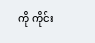ကို ကိုင်း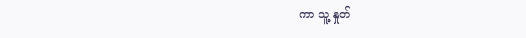ကာ သူ့ နှုတ်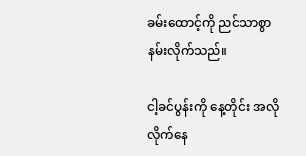ခမ်းထောင့်ကို ညင်သာစွာ နမ်းလိုက်သည်။

ငါ့ခင်ပွန်းကို နေ့တိုင်း အလိုလိုက်နေ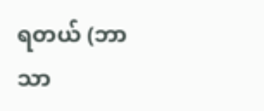ရတယ် (ဘာသာ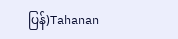ပြန်)Tahanan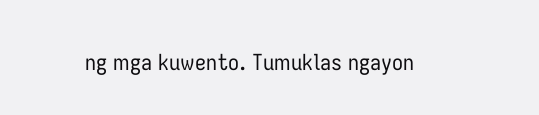ng mga kuwento. Tumuklas ngayon